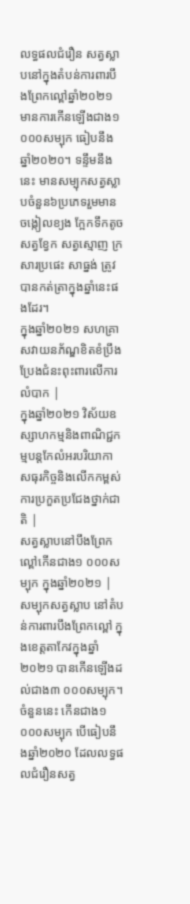លទ្ធផលជំរឿន សត្វស្លាបនៅក្នុងតំបន់ការពារបឹងព្រែកល្ពៅឆ្នាំ២០២១ មានការកើនឡើងជាង១ ០០០សម្បុក ធៀបនឹងឆ្នាំ២០២០។ ទន្ទឹមនឹងនេះ មានសម្បុកសត្វស្លាបចំនួន៦ប្រភេទរួមមាន ចង្កៀលខ្យង ក្អែកទឹកតូច សត្វខ្វែក សត្វស្មោញ ក្រសារប្រផេះ សាធ្នង់ ត្រូវបានកត់ត្រាក្នុងឆ្នាំនេះផងដែរ។
ក្នុងឆ្នាំ២០២១ សហគ្រាសវាយនភ័ណ្ឌខិតខំប្រឹងប្រែងជំនះពុះពារលើការលំបាក |
ក្នុងឆ្នាំ២០២១ វិស័យឧស្សាហកម្មនិងពាណិជ្ជកម្មបន្តកែលំអរបរិយាកាសធុរកិច្ចនិងលើកកម្ពស់ការប្រកួតប្រជែងថ្នាក់ជាតិ |
សត្វស្លាបនៅបឹងព្រែកល្ពៅកើនជាង១ ០០០សម្បុក ក្នុងឆ្នាំ២០២១ |
សម្បុកសត្វស្លាប នៅតំបន់ការពារបឹងព្រែកល្ពៅ ក្នុងខេត្តតាកែវក្នុងឆ្នាំ២០២១ បានកើនឡើងដល់ជាង៣ ០០០សម្បុក។ ចំនួននេះ កើនជាង១ ០០០សម្បុក បើធៀបនឹងឆ្នាំ២០២០ ដែលលទ្ធផលជំរឿនសត្វ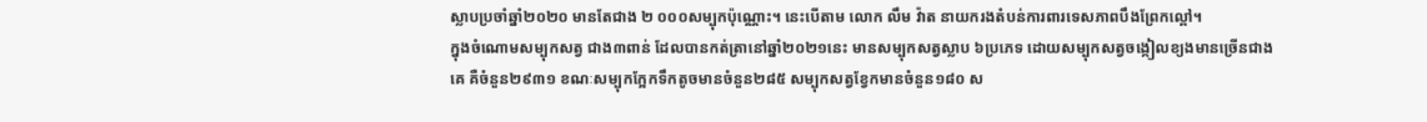ស្លាបប្រចាំឆ្នាំ២០២០ មានតែជាង ២ ០០០សម្បុកប៉ុណ្ណោះ។ នេះបើតាម លោក លឹម វ៉ាត នាយករងតំបន់ការពារទេសភាពបឹងព្រែកល្ពៅ។
ក្នុងចំណោមសម្បុកសត្វ ជាង៣ពាន់ ដែលបានកត់ត្រានៅឆ្នាំ២០២១នេះ មានសម្បុកសត្វស្លាប ៦ប្រភេទ ដោយសម្បុកសត្វចង្កៀលខ្យងមានច្រើនជាងគេ គឺចំនួន២៩៣១ ខណៈសម្បុកក្អែកទឹកតូចមានចំនួន២៨៥ សម្បុកសត្វខ្វែកមានចំនួន១៨០ ស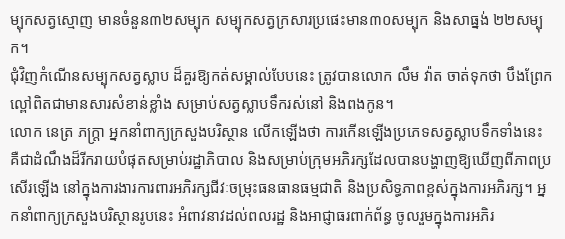ម្បុកសត្វស្មោញ មានចំនួន៣២សម្បុក សម្បុកសត្វក្រសារប្រផេះមាន៣០សម្បុក និងសាធ្នង់ ២២សម្បុក។
ជុំវិញកំណើនសម្បុកសត្វស្លាប ដ៏គួរឱ្យកត់សម្គាល់បែបនេះ ត្រូវបានលោក លឹម វ៉ាត ចាត់ទុកថា បឹងព្រែកល្ពៅពិតជាមានសារសំខាន់ខ្លាំង សម្រាប់សត្វស្លាបទឹករស់នៅ និងពងកូន។
លោក នេត្រ ភក្ត្រា អ្នកនាំពាក្យក្រសួងបរិស្ថាន លើកឡើងថា ការកើនឡើងប្រភេទសត្វស្លាបទឹកទាំងនេះ គឺជាដំណឹងដ៏រីករាយបំផុតសម្រាប់រដ្ឋាភិបាល និងសម្រាប់ក្រុមអភិរក្សដែលបានបង្ហាញឱ្យឃើញពីភាពប្រសើរឡើង នៅក្នុងការងារការពារអភិរក្សជីវៈចម្រុះធនធានធម្មជាតិ និងប្រសិទ្ធភាពខ្ពស់ក្នុងការអភិរក្ស។ អ្នកនាំពាក្យក្រសួងបរិស្ថានរូបនេះ អំពាវនាវដល់ពលរដ្ឋ និងអាជ្ញាធរពាក់ព័ន្ធ ចូលរួមក្នុងការអភិរ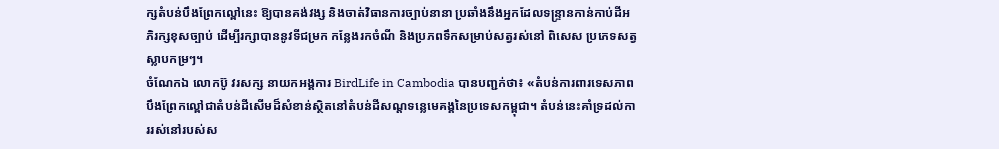ក្សតំបន់បឹងព្រែកល្ពៅនេះ ឱ្យបានគង់វង្ស និងចាត់វិធានការច្បាប់នានា ប្រឆាំងនឹងអ្នកដែលទន្ទ្រានកាន់កាប់ដីអភិរក្សខុសច្បាប់ ដើម្បីរក្សាបាននូវទីជម្រក កន្លែងរកចំណី និងប្រភពទឹកសម្រាប់សត្វរស់នៅ ពិសេស ប្រភេទសត្វស្លាបកម្រៗ។
ចំណែកឯ លោកប៊ូ វរសក្ស នាយកអង្គការ BirdLife in Cambodia បានបញ្ជក់ថា៖ «តំបន់ការពារទេសភាពបឹងព្រែកល្ពៅជាតំបន់ដីសើមដ៏សំខាន់ស្ថិតនៅតំបន់ដីសណ្តទន្លេមេគង្គនៃប្រទេសកម្ពុជា។ តំបន់នេះគាំទ្រដល់ការរស់នៅរបស់ស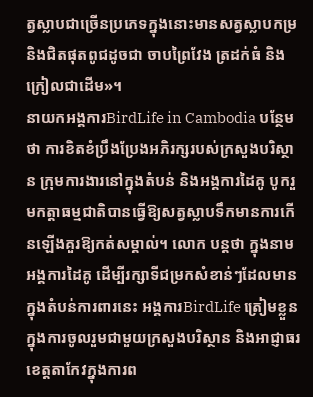ត្វស្លាបជាច្រើនប្រភេទក្នុងនោះមានសត្វស្លាបកម្រ និងជិតផុតពូជដូចជា ចាបព្រៃវែង ត្រដក់ធំ និងក្រៀលជាដើម»។
នាយកអង្គការBirdLife in Cambodia បន្ថែមថា ការខិតខំប្រឹងប្រែងអភិរក្សរបស់ក្រសួងបរិស្ថាន ក្រុមការងារនៅក្នុងតំបន់ និងអង្គការដៃគូ បូករួមកត្តាធម្មជាតិបានធ្វើឱ្យសត្វស្លាបទឹកមានការកើនឡើងគួរឱ្យកត់សម្គាល់។ លោក បន្តថា ក្នុងនាមអង្គការដៃគូ ដើម្បីរក្សាទីជម្រកសំខាន់ៗដែលមានក្នុងតំបន់ការពារនេះ អង្គការBirdLife ត្រៀមខ្លួនក្នុងការចូលរួមជាមួយក្រសួងបរិស្ថាន និងអាជ្ញាធរខេត្តតាកែវក្នុងការព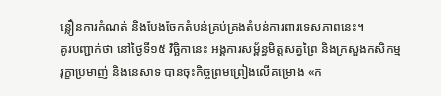ន្លឿនការកំណត់ និងបែងចែកតំបន់គ្រប់គ្រងតំបន់ការពារទេសភាពនេះ។
គូរបញ្ជាក់ថា នៅថ្ងៃទី១៥ វិច្ឆិកានេះ អង្គការសម្ព័ន្ធមិត្តសត្វព្រៃ និងក្រសួងកសិកម្ម រុក្ខាប្រមាញ់ និងនេសាទ បានចុះកិច្ចព្រមព្រៀងលើគម្រោង «ក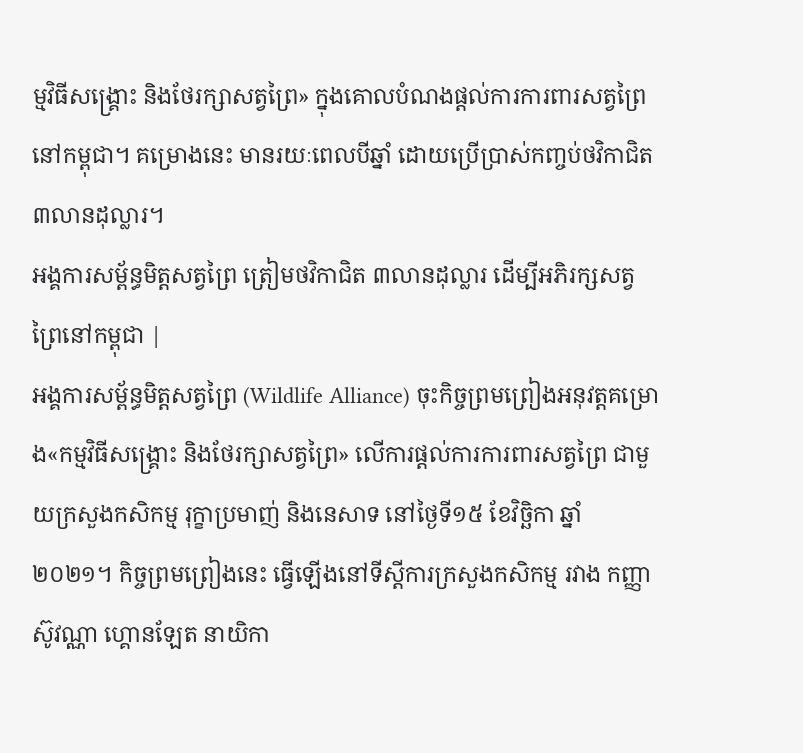ម្មវិធីសង្រ្គោះ និងថែរក្សាសត្វព្រៃ» ក្នុងគោលបំណងផ្ដល់ការការពារសត្វព្រៃនៅកម្ពុជា។ គម្រោងនេះ មានរយៈពេលបីឆ្នាំ ដោយប្រើប្រាស់កញ្ចប់ថវិកាជិត ៣លានដុល្លារ។
អង្គការសម្ព័ន្ធមិត្តសត្វព្រៃ ត្រៀមថវិកាជិត ៣លានដុល្លារ ដើម្បីអភិរក្សសត្វព្រៃនៅកម្ពុជា |
អង្គការសម្ព័ន្ធមិត្តសត្វព្រៃ (Wildlife Alliance) ចុះកិច្ចព្រមព្រៀងអនុវត្តគម្រោង«កម្មវិធីសង្រ្គោះ និងថែរក្សាសត្វព្រៃ» លើការផ្ដល់ការការពារសត្វព្រៃ ជាមួយក្រសួងកសិកម្ម រុក្ខាប្រមាញ់ និងនេសាទ នៅថ្ងៃទី១៥ ខែវិច្ឆិកា ឆ្នាំ២០២១។ កិច្ចព្រមព្រៀងនេះ ធ្វើឡើងនៅទីស្ដីការក្រសួងកសិកម្ម រវាង កញ្ញា ស៊ូវណ្ណា ហ្គោនឡែត នាយិកា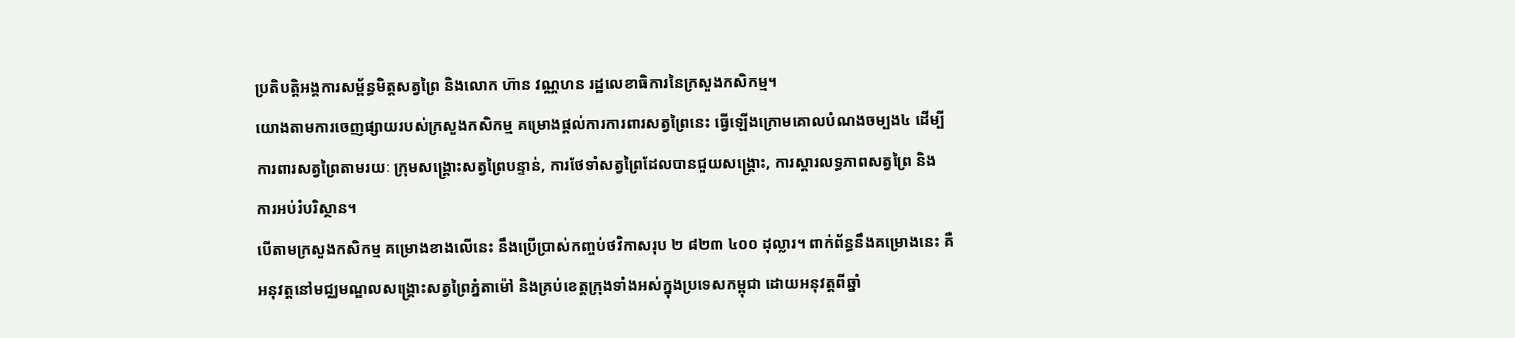ប្រតិបត្តិអង្គការសម្ព័ន្ធមិត្តសត្វព្រៃ និងលោក ហ៊ាន វណ្ណហន រដ្ឋលេខាធិការនៃក្រសួងកសិកម្ម។
យោងតាមការចេញផ្សាយរបស់ក្រសួងកសិកម្ម គម្រោងផ្ដល់ការការពារសត្វព្រៃនេះ ធ្វើឡើងក្រោមគោលបំណងចម្បង៤ ដើម្បីការពារសត្វព្រៃតាមរយៈ ក្រុមសង្គ្រោះសត្វព្រៃបន្ទាន់, ការថែទាំសត្វព្រៃដែលបានជួយសង្គ្រោះ, ការស្ដារលទ្ធភាពសត្វព្រៃ និង ការអប់រំបរិស្ថាន។
បើតាមក្រសួងកសិកម្ម គម្រោងខាងលើនេះ នឹងប្រើប្រាស់កញ្ចប់ថវិកាសរុប ២ ៨២៣ ៤០០ ដុល្លារ។ ពាក់ព័ន្ធនឹងគម្រោងនេះ គឺអនុវត្តនៅមជ្ឈមណ្ឌលសង្គ្រោះសត្វព្រៃភ្នំតាម៉ៅ និងគ្រប់ខេត្តក្រុងទាំងអស់ក្នុងប្រទេសកម្ពុជា ដោយអនុវត្តពីឆ្នាំ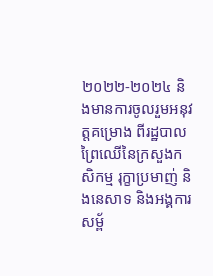២០២២-២០២៤ និងមានការចូលរួមអនុវត្តគម្រោង ពីរដ្ឋបាលព្រៃឈើនៃក្រសួងកសិកម្ម រុក្ខាប្រមាញ់ និងនេសាទ និងអង្គការសម្ព័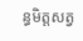ន្ធមិត្តសត្វ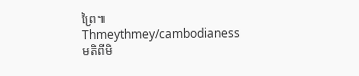ព្រៃ៕
Thmeythmey/cambodianess
មតិពីមិ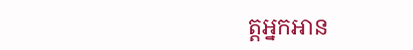ត្តអ្នកអាន